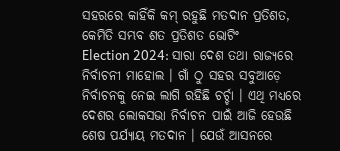ସହରରେ କାହିଁକି କମ୍ ରହୁଛି ମତଦାନ ପ୍ରତିଶତ, କେମିତି ସମ୍ଭବ ଶତ ପ୍ରତିଶତ ଭୋଟିଂ
Election 2024: ସାରା ଦେଶ ତଥା ରାଜ୍ୟରେ ନିର୍ବାଚନୀ ମାହୋଲ । ଗାଁ ଠୁ ସହର ସବୁଆଡ଼େ ନିର୍ବାଚନକୁ ନେଇ ଲାଗି ରହିଛି ଚର୍ଚ୍ଚା । ଏଥି ମଧ୍ୟରେ ଦେଶର ଲୋକସଭା ନିର୍ବାଚନ ପାଇଁ ଆଜି ହେଉଛି ଶେଷ ପର୍ଯ୍ୟାୟ ମତଦାନ । ଯେଉଁ ଆସନରେ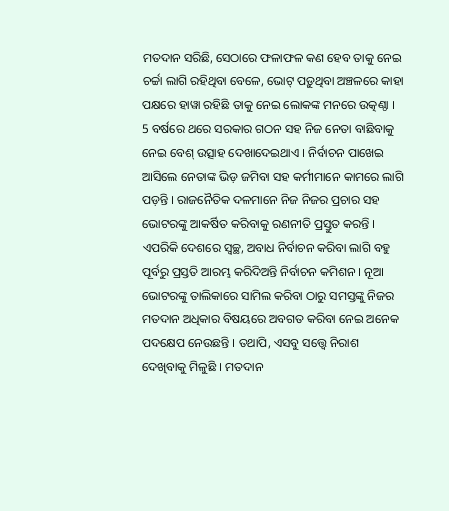ମତଦାନ ସରିଛି, ସେଠାରେ ଫଳାଫଳ କଣ ହେବ ତାକୁ ନେଇ ଚର୍ଚ୍ଚା ଲାଗି ରହିଥିବା ବେଳେ, ଭୋଟ୍ ପଡ଼ୁଥିବା ଅଞ୍ଚଳରେ କାହା ପକ୍ଷରେ ହାୱା ରହିଛି ତାକୁ ନେଇ ଲୋକଙ୍କ ମନରେ ଉତ୍କଣ୍ଠା ।
5 ବର୍ଷରେ ଥରେ ସରକାର ଗଠନ ସହ ନିଜ ନେତା ବାଛିବାକୁ ନେଇ ବେଶ୍ ଉତ୍ସାହ ଦେଖାଦେଇଥାଏ । ନିର୍ବାଚନ ପାଖେଇ ଆସିଲେ ନେତାଙ୍କ ଭିଡ଼ ଜମିବା ସହ କର୍ମୀମାନେ କାମରେ ଲାଗି ପଡ଼ନ୍ତି । ରାଜନୈତିକ ଦଳମାନେ ନିଜ ନିଜର ପ୍ରଚାର ସହ ଭୋଟରଙ୍କୁ ଆକର୍ଷିତ କରିବାକୁ ରଣନୀତି ପ୍ରସ୍ତୁତ କରନ୍ତି । ଏପରିକି ଦେଶରେ ସ୍ୱଚ୍ଛ, ଅବାଧ ନିର୍ବାଚନ କରିବା ଲାଗି ବହୁ ପୂର୍ବରୁ ପ୍ରସ୍ତତି ଆରମ୍ଭ କରିଦିଅନ୍ତି ନିର୍ବାଚନ କମିଶନ । ନୂଆ ଭୋଟରଙ୍କୁ ତାଲିକାରେ ସାମିଲ କରିବା ଠାରୁ ସମସ୍ତଙ୍କୁ ନିଜର ମତଦାନ ଅଧିକାର ବିଷୟରେ ଅବଗତ କରିବା ନେଇ ଅନେକ ପଦକ୍ଷେପ ନେଉଛନ୍ତି । ତଥାପି, ଏସବୁ ସତ୍ତ୍ୱେ ନିରାଶ ଦେଖିବାକୁ ମିଳୁଛି । ମତଦାନ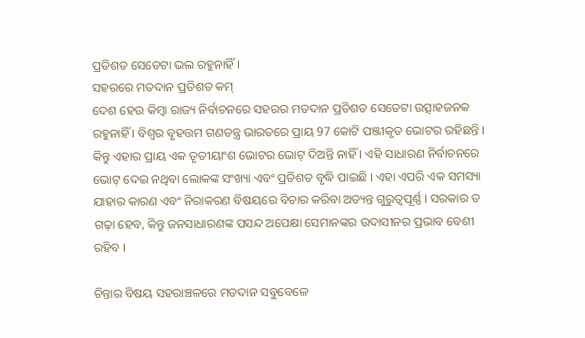ପ୍ରତିଶତ ସେତେଟା ଭଲ ରହୁନାହିଁ ।
ସହରରେ ମତଦାନ ପ୍ରତିଶତ କମ୍
ଦେଶ ହେଉ କିମ୍ବା ରାଜ୍ୟ ନିର୍ବାଚନରେ ସହରର ମତଦାନ ପ୍ରତିଶତ ସେତେଟା ଉତ୍ସାହଜନକ ରହୁନାହିଁ । ବିଶ୍ୱର ବୃହତ୍ତମ ଗଣତନ୍ତ୍ର ଭାରତରେ ପ୍ରାୟ 97 କୋଟି ପଞ୍ଜୀକୃତ ଭୋଟର ରହିଛନ୍ତି । କିନ୍ତୁ ଏହାର ପ୍ରାୟ ଏକ ତୃତୀୟାଂଶ ଭୋଟର ଭୋଟ୍ ଦିଅନ୍ତି ନାହିଁ । ଏହି ସାଧାରଣ ନିର୍ବାଚନରେ ଭୋଟ୍ ଦେଇ ନଥିବା ଲୋକଙ୍କ ସଂଖ୍ୟା ଏବଂ ପ୍ରତିଶତ ବୃଦ୍ଧି ପାଇଛି । ଏହା ଏପରି ଏକ ସମସ୍ୟା ଯାହାର କାରଣ ଏବଂ ନିରାକରଣ ବିଷୟରେ ବିଚାର କରିବା ଅତ୍ୟନ୍ତ ଗୁରୁତ୍ୱପୂର୍ଣ୍ଣ । ସରକାର ତ ଗଢ଼ା ହେବ, କିନ୍ତୁ ଜନସାଧାରଣଙ୍କ ପସନ୍ଦ ଅପେକ୍ଷା ସେମାନଙ୍କର ଉଦାସୀନର ପ୍ରଭାବ ବେଶୀ ରହିବ ।

ଚିନ୍ତାର ବିଷୟ ସହରାଞ୍ଚଳରେ ମତଦାନ ସବୁବେଳେ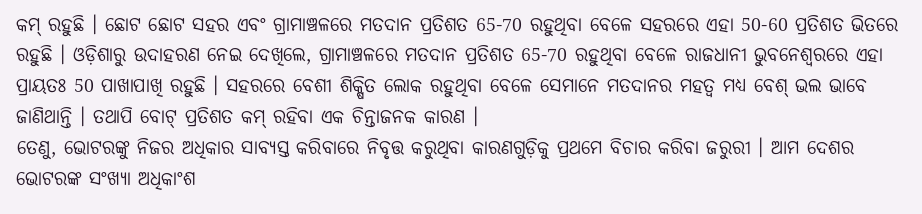କମ୍ ରହୁଛି । ଛୋଟ ଛୋଟ ସହର ଏବଂ ଗ୍ରାମାଞ୍ଚଳରେ ମତଦାନ ପ୍ରତିଶତ 65-70 ରହୁଥିବା ବେଳେ ସହରରେ ଏହା 50-60 ପ୍ରତିଶତ ଭିତରେ ରହୁଛି । ଓଡ଼ିଶାରୁ ଉଦାହରଣ ନେଇ ଦେଖିଲେ, ଗ୍ରାମାଞ୍ଚଳରେ ମତଦାନ ପ୍ରତିଶତ 65-70 ରହୁଥିବା ବେଳେ ରାଜଧାନୀ ଭୁବନେଶ୍ୱରରେ ଏହା ପ୍ରାୟତଃ 50 ପାଖାପାଖି ରହୁଛି । ସହରରେ ବେଶୀ ଶିକ୍ଷିତ ଲୋକ ରହୁଥିବା ବେଳେ ସେମାନେ ମତଦାନର ମହତ୍ୱ ମଧ୍ୟ ବେଶ୍ ଭଲ ଭାବେ ଜାଣିଥାନ୍ତି । ତଥାପି ବୋଟ୍ ପ୍ରତିଶତ କମ୍ ରହିବା ଏକ ଚିନ୍ତାଜନକ କାରଣ ।
ତେଣୁ, ଭୋଟରଙ୍କୁ ନିଜର ଅଧିକାର ସାବ୍ୟସ୍ତ କରିବାରେ ନିବୃତ୍ତ କରୁଥିବା କାରଣଗୁଡ଼ିକୁ ପ୍ରଥମେ ବିଚାର କରିବା ଜରୁରୀ । ଆମ ଦେଶର ଭୋଟରଙ୍କ ସଂଖ୍ୟା ଅଧିକାଂଶ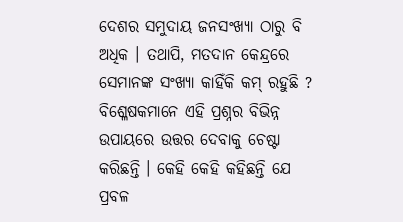ଦେଶର ସମୁଦାୟ ଜନସଂଖ୍ୟା ଠାରୁ ବି ଅଧିକ । ତଥାପି, ମତଦାନ କେନ୍ଦ୍ରରେ ସେମାନଙ୍କ ସଂଖ୍ୟା କାହିଁକି କମ୍ ରହୁଛି ? ବିଶ୍ଳେଷକମାନେ ଏହି ପ୍ରଶ୍ନର ବିଭିନ୍ନ ଉପାୟରେ ଉତ୍ତର ଦେବାକୁ ଚେଷ୍ଟା କରିଛନ୍ତି । କେହି କେହି କହିଛନ୍ତି ଯେ ପ୍ରବଳ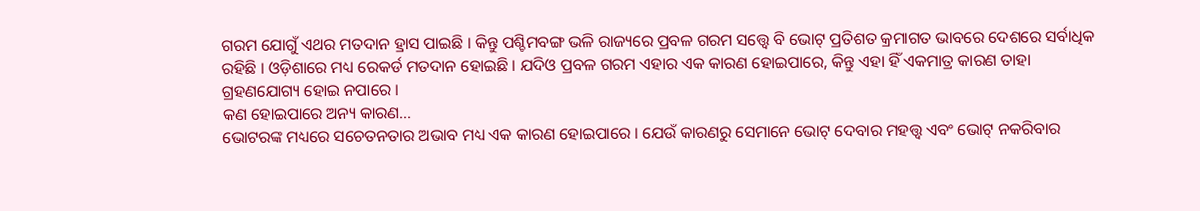ଗରମ ଯୋଗୁଁ ଏଥର ମତଦାନ ହ୍ରାସ ପାଇଛି । କିନ୍ତୁ ପଶ୍ଚିମବଙ୍ଗ ଭଳି ରାଜ୍ୟରେ ପ୍ରବଳ ଗରମ ସତ୍ତ୍ୱେ ବି ଭୋଟ୍ ପ୍ରତିଶତ କ୍ରମାଗତ ଭାବରେ ଦେଶରେ ସର୍ବାଧିକ ରହିଛି । ଓଡ଼ିଶାରେ ମଧ୍ୟ ରେକର୍ଡ ମତଦାନ ହୋଇଛି । ଯଦିଓ ପ୍ରବଳ ଗରମ ଏହାର ଏକ କାରଣ ହୋଇପାରେ, କିନ୍ତୁ ଏହା ହିଁ ଏକମାତ୍ର କାରଣ ତାହା ଗ୍ରହଣଯୋଗ୍ୟ ହୋଇ ନପାରେ ।
କଣ ହୋଇପାରେ ଅନ୍ୟ କାରଣ...
ଭୋଟରଙ୍କ ମଧ୍ୟରେ ସଚେତନତାର ଅଭାବ ମଧ୍ୟ ଏକ କାରଣ ହୋଇପାରେ । ଯେଉଁ କାରଣରୁ ସେମାନେ ଭୋଟ୍ ଦେବାର ମହତ୍ତ୍ୱ ଏବଂ ଭୋଟ୍ ନକରିବାର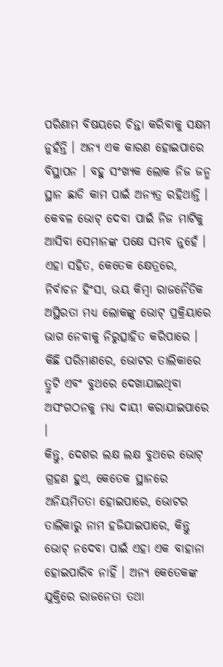ପରିଣାମ ବିଷୟରେ ଚିନ୍ତା କରିବାକୁ ସକ୍ଷମ ନୁହଁନ୍ତି । ଅନ୍ୟ ଏକ କାରଣ ହୋଇପାରେ ବିସ୍ଥାପନ । ବହୁ ସଂଖ୍ୟକ ଲୋକ ନିଜ ଜନ୍ମ ସ୍ଥାନ ଛାଡି କାମ ପାଇଁ ଅନ୍ୟତ୍ର ରହିଥାନ୍ତି । କେବଳ ଭୋଟ୍ ଦେବା ପାଇଁ ନିଜ ମାଟିକୁ ଆସିବା ସେମାନଙ୍କ ପକ୍ଷେ ସମ୍ଭବ ନୁହେଁ । ଏହା ସହିତ, କେତେକ କ୍ଷେତ୍ରରେ, ନିର୍ବାଚନ ହିଂସା, ଭୟ କିମ୍ବା ରାଜନୈତିକ ଅସ୍ଥିରତା ମଧ୍ୟ ଲୋକଙ୍କୁ ଭୋଟ୍ ପ୍ରକ୍ରିୟାରେ ଭାଗ ନେବାକୁ ନିରୁତ୍ସାହିତ କରିପାରେ । କିଛି ପରିମାଣରେ, ଭୋଟର ତାଲିକାରେ ତ୍ରୁଟି ଏବଂ ବୁଥରେ ଦେଖାଯାଇଥିବା ଅସଂଗଠନକୁ ମଧ୍ୟ ଦାୟୀ କରାଯାଇପାରେ ।
କିନ୍ତୁ, ଦେଶର ଲକ୍ଷ ଲକ୍ଷ ବୁଥରେ ଭୋଟ୍ ଗ୍ରହଣ ହୁଏ, କେତେକ ସ୍ଥାନରେ ଅନିୟମିତତା ହୋଇପାରେ, ଭୋଟର ତାଲିକାରୁ ନାମ ହଜିଯାଇପାରେ, କିନ୍ତୁ ଭୋଟ୍ ନଦେବା ପାଇଁ ଏହା ଏକ ବାହାନା ହୋଇପାରିବ ନାହିଁ । ଅନ୍ୟ କେତେକଙ୍କ ଯୁକ୍ତିରେ ରାଜନେତା ତଥା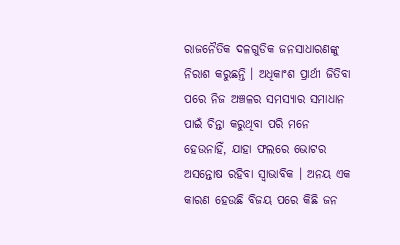ରାଜନୈତିକ ଦଳଗୁଡିକ ଜନସାଧାରଣଙ୍କୁ ନିରାଶ କରୁଛନ୍ତି । ଅଧିକାଂଶ ପ୍ରାର୍ଥୀ ଜିତିବା ପରେ ନିଜ ଅଞ୍ଚଳର ସମସ୍ୟାର ସମାଧାନ ପାଇଁ ଚିନ୍ତା କରୁଥିବା ପରି ମନେ ହେଉନାହିଁ, ଯାହା ଫଲରେ ଭୋଟର ଅସନ୍ତୋଷ ରହିବା ସ୍ୱାଭାବିକ । ଅନୟ ଏକ କାରଣ ହେଉଛି ବିଜୟ ପରେ କିଛି ଜନ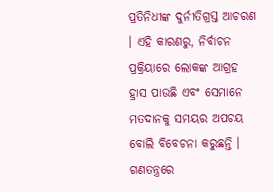ପ୍ରତିନିଧୀଙ୍କ ଦୁର୍ନୀତିଗ୍ରସ୍ତ ଆଚରଣ । ଏହି କାରଣରୁ, ନିର୍ବାଚନ ପ୍ରକ୍ରିୟାରେ ଲୋକଙ୍କ ଆଗ୍ରହ ହ୍ରାସ ପାଉଛି ଏବଂ ସେମାନେ ମତଦାନକୁ ସମୟର ଅପଚୟ ବୋଲି ବିବେଚନା କରୁଛନ୍ତି ।
ଗଣତନ୍ତ୍ରରେ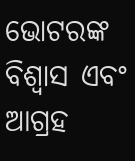ଭୋଟରଙ୍କ ବିଶ୍ୱାସ ଏବଂ ଆଗ୍ରହ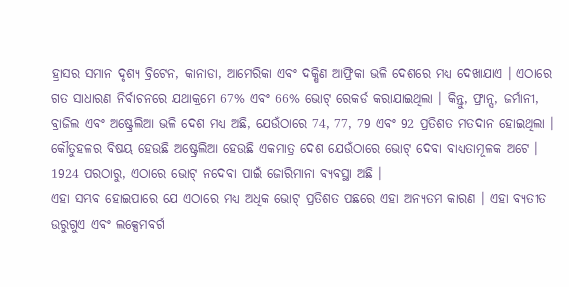ହ୍ରାସର ସମାନ ଦୃଶ୍ୟ ବ୍ରିଟେନ, କାନାଡା, ଆମେରିକା ଏବଂ ଦକ୍ଷିଣ ଆଫ୍ରିକା ଭଳି ଦେଶରେ ମଧ୍ୟ ଦେଖାଯାଏ । ଏଠାରେ ଗତ ସାଧାରଣ ନିର୍ବାଚନରେ ଯଥାକ୍ରମେ 67% ଏବଂ 66% ଭୋଟ୍ ରେକର୍ଡ କରାଯାଇଥିଲା । କିନ୍ତୁ, ଫ୍ରାନ୍ସ, ଜର୍ମାନୀ, ବ୍ରାଜିଲ ଏବଂ ଅଷ୍ଟ୍ରେଲିଆ ଭଳି ଦେଶ ମଧ୍ୟ ଅଛି, ଯେଉଁଠାରେ 74, 77, 79 ଏବଂ 92 ପ୍ରତିଶତ ମତଦାନ ହୋଇଥିଲା । କୌତୁହଳର ବିଷୟ ହେଉଛି ଅଷ୍ଟ୍ରେଲିଆ ହେଉଛି ଏକମାତ୍ର ଦେଶ ଯେଉଁଠାରେ ଭୋଟ୍ ଦେବା ବାଧ୍ୟତାମୂଳକ ଅଟେ । 1924 ପରଠାରୁ, ଏଠାରେ ଭୋଟ୍ ନଦେବା ପାଇଁ ଜୋରିମାନା ବ୍ୟବସ୍ଥା ଅଛି ।
ଏହା ସମ୍ଭବ ହୋଇପାରେ ଯେ ଏଠାରେ ମଧ୍ୟ ଅଧିକ ଭୋଟ୍ ପ୍ରତିଶତ ପଛରେ ଏହା ଅନ୍ୟତମ କାରଣ । ଏହା ବ୍ୟତୀତ ଉରୁଗୁଏ ଏବଂ ଲକ୍ସେମବର୍ଗ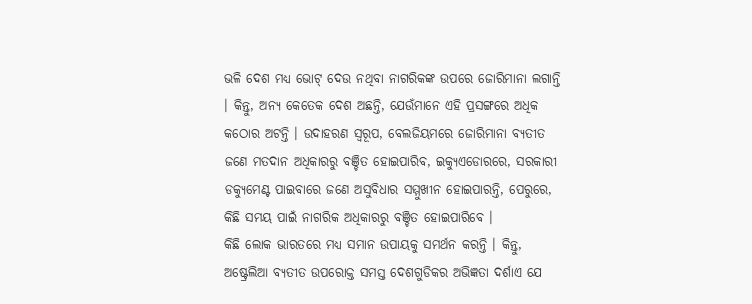ଭଳି ଦେଶ ମଧ୍ୟ ଭୋଟ୍ ଦେଉ ନଥିବା ନାଗରିକଙ୍କ ଉପରେ ଜୋରିମାନା ଲଗାନ୍ତି । କିନ୍ତୁ, ଅନ୍ୟ କେତେକ ଦେଶ ଅଛନ୍ତି, ଯେଉଁମାନେ ଏହି ପ୍ରସଙ୍ଗରେ ଅଧିକ କଠୋର ଅଟନ୍ତି । ଉଦାହରଣ ସ୍ୱରୂପ, ବେଲଜିୟମରେ ଜୋରିମାନା ବ୍ୟତୀତ ଜଣେ ମତଦାନ ଅଧିକାରରୁ ବଞ୍ଚିତ ହୋଇପାରିବ, ଇକ୍ୟୁଏଡୋରରେ, ସରକାରୀ ଡକ୍ୟୁମେଣ୍ଟ ପାଇବାରେ ଜଣେ ଅସୁବିଧାର ସମ୍ମୁଖୀନ ହୋଇପାରନ୍ତି, ପେରୁରେ, କିଛି ସମୟ ପାଇଁ ନାଗରିକ ଅଧିକାରରୁ ବଞ୍ଚିତ ହୋଇପାରିବେ ।
କିଛି ଲୋକ ଭାରତରେ ମଧ୍ୟ ସମାନ ଉପାୟକୁ ସମର୍ଥନ କରନ୍ତି । କିନ୍ତୁ, ଅଷ୍ଟ୍ରେଲିଆ ବ୍ୟତୀତ ଉପରୋକ୍ତ ସମସ୍ତ ଦେଶଗୁଡିକର ଅଭିଜ୍ଞତା ଦର୍ଶାଏ ଯେ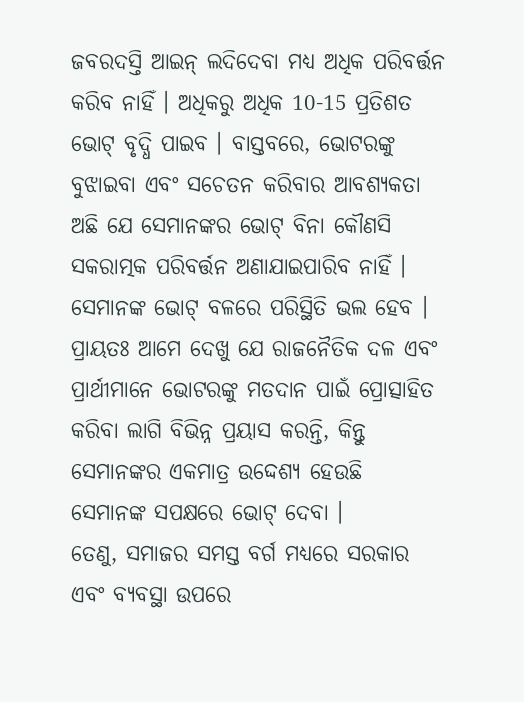ଜବରଦସ୍ତି ଆଇନ୍ ଲଦିଦେବା ମଧ୍ୟ ଅଧିକ ପରିବର୍ତ୍ତନ କରିବ ନାହିଁ । ଅଧିକରୁ ଅଧିକ 10-15 ପ୍ରତିଶତ ଭୋଟ୍ ବୃଦ୍ଧି ପାଇବ । ବାସ୍ତବରେ, ଭୋଟରଙ୍କୁ ବୁଝାଇବା ଏବଂ ସଚେତନ କରିବାର ଆବଶ୍ୟକତା ଅଛି ଯେ ସେମାନଙ୍କର ଭୋଟ୍ ବିନା କୌଣସି ସକରାତ୍ମକ ପରିବର୍ତ୍ତନ ଅଣାଯାଇପାରିବ ନାହିଁ । ସେମାନଙ୍କ ଭୋଟ୍ ବଳରେ ପରିସ୍ଥିତି ଭଲ ହେବ । ପ୍ରାୟତଃ ଆମେ ଦେଖୁ ଯେ ରାଜନୈତିକ ଦଳ ଏବଂ ପ୍ରାର୍ଥୀମାନେ ଭୋଟରଙ୍କୁ ମତଦାନ ପାଇଁ ପ୍ରୋତ୍ସାହିତ କରିବା ଲାଗି ବିଭିନ୍ନ ପ୍ରୟାସ କରନ୍ତି, କିନ୍ତୁ ସେମାନଙ୍କର ଏକମାତ୍ର ଉଦ୍ଦେଶ୍ୟ ହେଉଛି ସେମାନଙ୍କ ସପକ୍ଷରେ ଭୋଟ୍ ଦେବା ।
ତେଣୁ, ସମାଜର ସମସ୍ତ ବର୍ଗ ମଧ୍ୟରେ ସରକାର ଏବଂ ବ୍ୟବସ୍ଥା ଉପରେ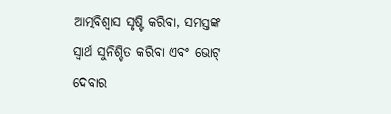ଆତ୍ମବିଶ୍ୱାସ ସୃଷ୍ଟି କରିବା, ସମସ୍ତଙ୍କ ସ୍ୱାର୍ଥ ସୁନିଶ୍ଚିତ କରିବା ଏବଂ ଭୋଟ୍ ଦେବାର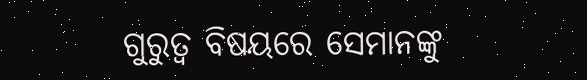ଗୁରୁତ୍ୱ ବିଷୟରେ ସେମାନଙ୍କୁ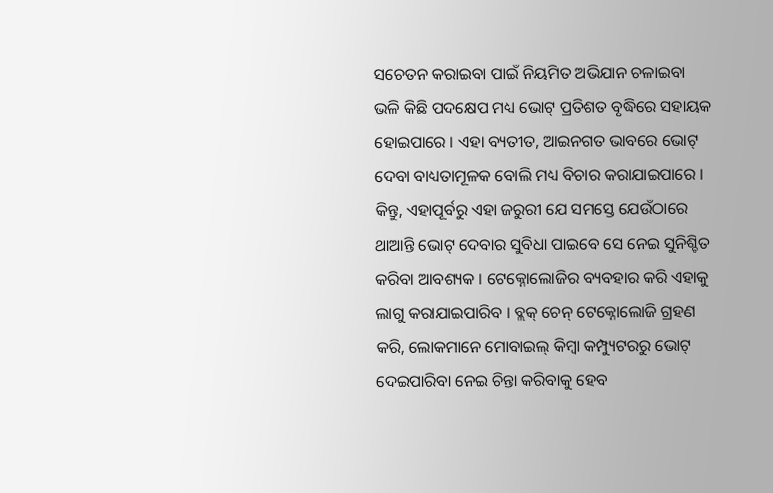ସଚେତନ କରାଇବା ପାଇଁ ନିୟମିତ ଅଭିଯାନ ଚଳାଇବା ଭଳି କିଛି ପଦକ୍ଷେପ ମଧ୍ୟ ଭୋଟ୍ ପ୍ରତିଶତ ବୃଦ୍ଧିରେ ସହାୟକ ହୋଇପାରେ । ଏହା ବ୍ୟତୀତ, ଆଇନଗତ ଭାବରେ ଭୋଟ୍ ଦେବା ବାଧ୍ୟତାମୂଳକ ବୋଲି ମଧ୍ୟ ବିଚାର କରାଯାଇପାରେ । କିନ୍ତୁ, ଏହାପୂର୍ବରୁ ଏହା ଜରୁରୀ ଯେ ସମସ୍ତେ ଯେଉଁଠାରେ ଥାଆନ୍ତି ଭୋଟ୍ ଦେବାର ସୁବିଧା ପାଇବେ ସେ ନେଇ ସୁନିଶ୍ଚିତ କରିବା ଆବଶ୍ୟକ । ଟେକ୍ନୋଲୋଜିର ବ୍ୟବହାର କରି ଏହାକୁ ଲାଗୁ କରାଯାଇପାରିବ । ବ୍ଲକ୍ ଚେନ୍ ଟେକ୍ନୋଲୋଜି ଗ୍ରହଣ କରି, ଲୋକମାନେ ମୋବାଇଲ୍ କିମ୍ବା କମ୍ପ୍ୟୁଟରରୁ ଭୋଟ୍ ଦେଇପାରିବା ନେଇ ଚିନ୍ତା କରିବାକୁ ହେବ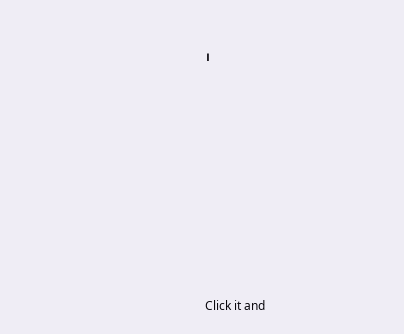।












Click it and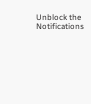Unblock the Notifications